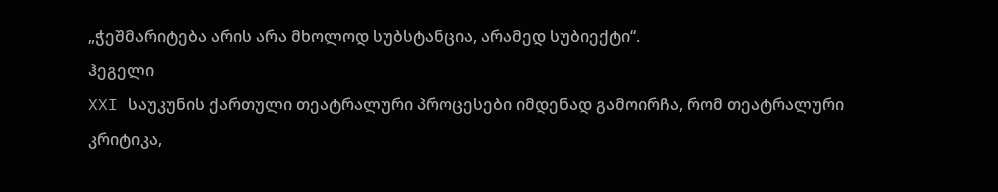„ჭეშმარიტება არის არა მხოლოდ სუბსტანცია, არამედ სუბიექტი“.
ჰეგელი
XXI საუკუნის ქართული თეატრალური პროცესები იმდენად გამოირჩა, რომ თეატრალური კრიტიკა,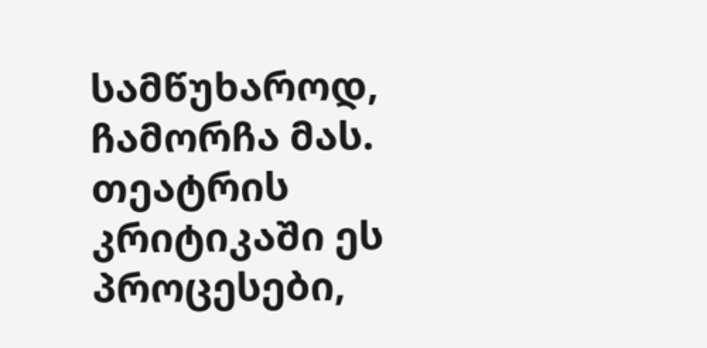სამწუხაროდ, ჩამორჩა მას. თეატრის კრიტიკაში ეს პროცესები,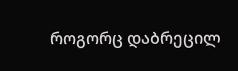როგორც დაბრეცილ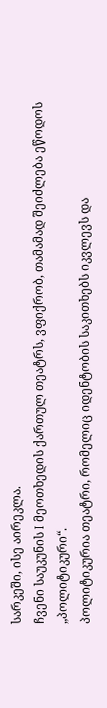სარკეში, ისე აირეკლა.
ჩვენი საუკუნის I მეოთხედის ქართულ თეატრს, ვფიქრობ, თამამად შეიძლება ეწოდოს „პოლიტიკური“.
პოლიტიკურია თეატრი, რომელიც იდენტობის საკითხებს იკვლევს და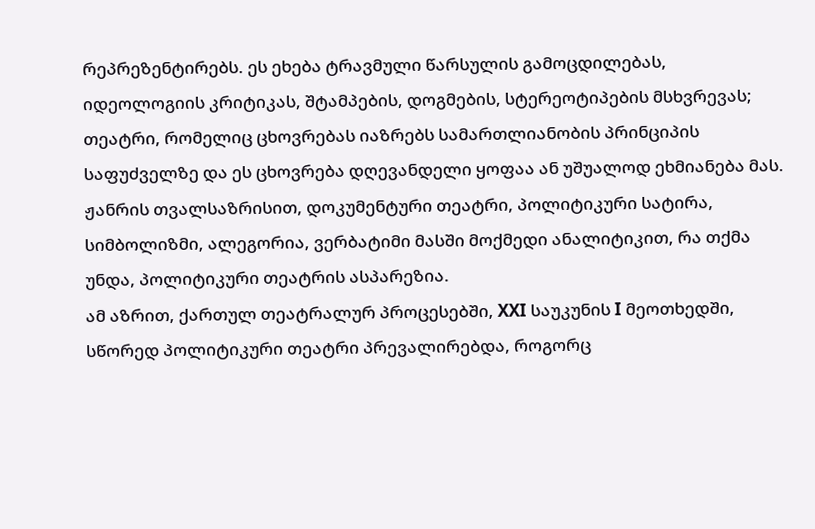რეპრეზენტირებს. ეს ეხება ტრავმული წარსულის გამოცდილებას, იდეოლოგიის კრიტიკას, შტამპების, დოგმების, სტერეოტიპების მსხვრევას; თეატრი, რომელიც ცხოვრებას იაზრებს სამართლიანობის პრინციპის საფუძველზე და ეს ცხოვრება დღევანდელი ყოფაა ან უშუალოდ ეხმიანება მას.
ჟანრის თვალსაზრისით, დოკუმენტური თეატრი, პოლიტიკური სატირა, სიმბოლიზმი, ალეგორია, ვერბატიმი მასში მოქმედი ანალიტიკით, რა თქმა უნდა, პოლიტიკური თეატრის ასპარეზია.
ამ აზრით, ქართულ თეატრალურ პროცესებში, XXI საუკუნის I მეოთხედში, სწორედ პოლიტიკური თეატრი პრევალირებდა, როგორც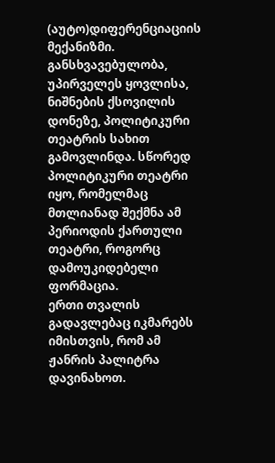(აუტო)დიფერენციაციის მექანიზმი. განსხვავებულობა, უპირველეს ყოვლისა, ნიშნების ქსოვილის დონეზე, პოლიტიკური თეატრის სახით გამოვლინდა. სწორედ პოლიტიკური თეატრი იყო, რომელმაც მთლიანად შექმნა ამ პერიოდის ქართული თეატრი, როგორც დამოუკიდებელი ფორმაცია.
ერთი თვალის გადავლებაც იკმარებს იმისთვის, რომ ამ ჟანრის პალიტრა დავინახოთ.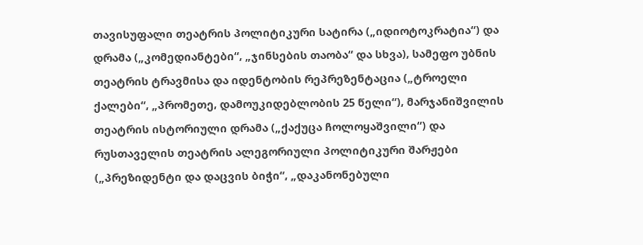თავისუფალი თეატრის პოლიტიკური სატირა („იდიოტოკრატია“) და დრამა („კომედიანტები“, „ჯინსების თაობა“ და სხვა), სამეფო უბნის თეატრის ტრავმისა და იდენტობის რეპრეზენტაცია („ტროელი ქალები“, „პრომეთე, დამოუკიდებლობის 25 წელი“), მარჯანიშვილის თეატრის ისტორიული დრამა („ქაქუცა ჩოლოყაშვილი“) და რუსთაველის თეატრის ალეგორიული პოლიტიკური შარჟები („პრეზიდენტი და დაცვის ბიჭი“, „დაკანონებული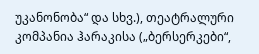უკანონობა“ და სხვ.), თეატრალური კომპანია ჰარაკისა („ბერსერკები“,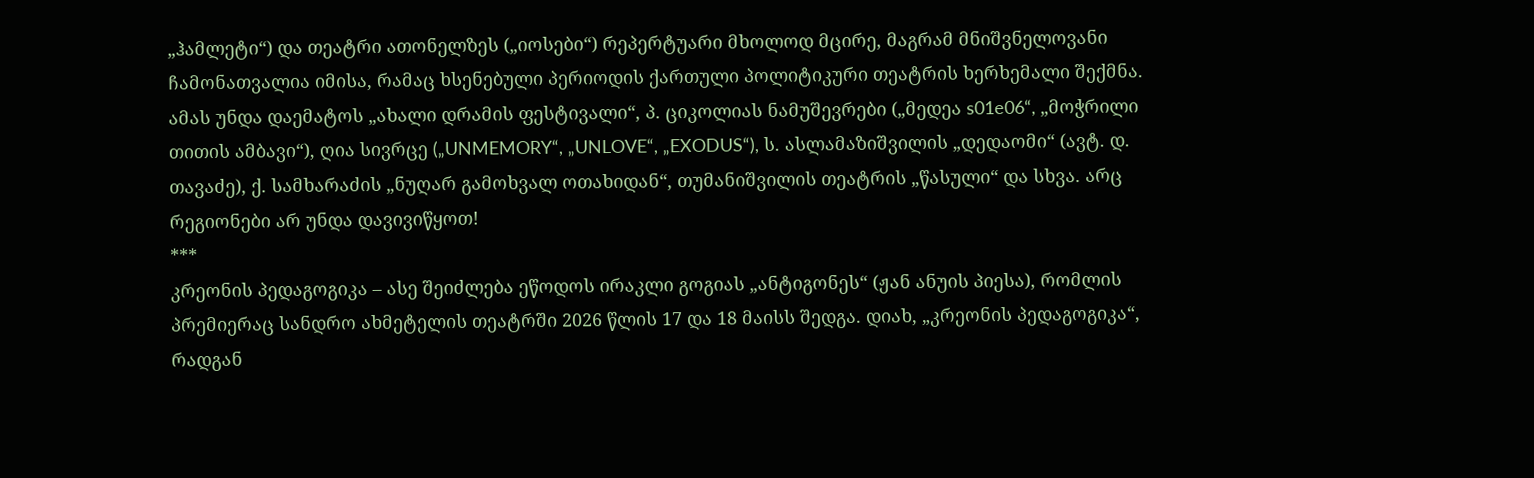„ჰამლეტი“) და თეატრი ათონელზეს („იოსები“) რეპერტუარი მხოლოდ მცირე, მაგრამ მნიშვნელოვანი ჩამონათვალია იმისა, რამაც ხსენებული პერიოდის ქართული პოლიტიკური თეატრის ხერხემალი შექმნა. ამას უნდა დაემატოს „ახალი დრამის ფესტივალი“, პ. ციკოლიას ნამუშევრები („მედეა s01e06“, „მოჭრილი თითის ამბავი“), ღია სივრცე („UNMEMORY“, „UNLOVE“, „EXODUS“), ს. ასლამაზიშვილის „დედაომი“ (ავტ. დ. თავაძე), ქ. სამხარაძის „ნუღარ გამოხვალ ოთახიდან“, თუმანიშვილის თეატრის „წასული“ და სხვა. არც რეგიონები არ უნდა დავივიწყოთ!
***
კრეონის პედაგოგიკა – ასე შეიძლება ეწოდოს ირაკლი გოგიას „ანტიგონეს“ (ჟან ანუის პიესა), რომლის პრემიერაც სანდრო ახმეტელის თეატრში 2026 წლის 17 და 18 მაისს შედგა. დიახ, „კრეონის პედაგოგიკა“, რადგან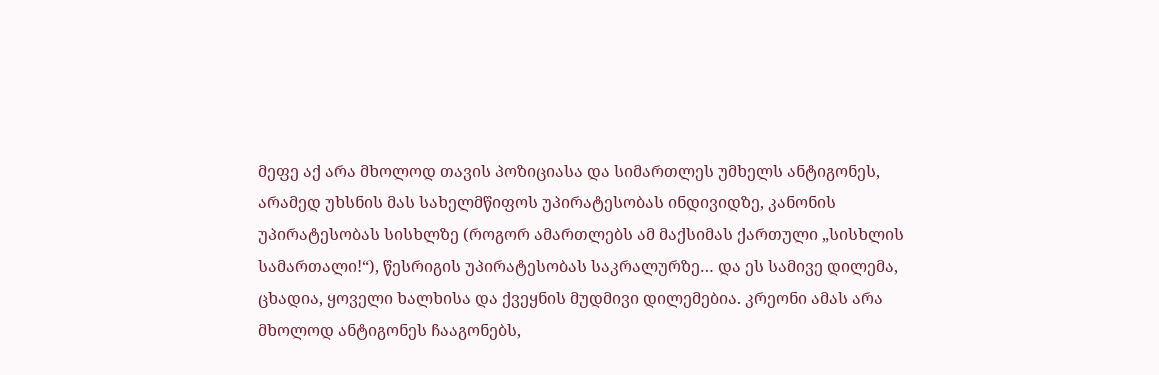მეფე აქ არა მხოლოდ თავის პოზიციასა და სიმართლეს უმხელს ანტიგონეს, არამედ უხსნის მას სახელმწიფოს უპირატესობას ინდივიდზე, კანონის უპირატესობას სისხლზე (როგორ ამართლებს ამ მაქსიმას ქართული „სისხლის სამართალი!“), წესრიგის უპირატესობას საკრალურზე… და ეს სამივე დილემა, ცხადია, ყოველი ხალხისა და ქვეყნის მუდმივი დილემებია. კრეონი ამას არა მხოლოდ ანტიგონეს ჩააგონებს,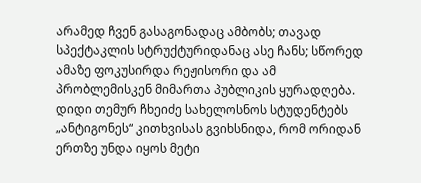არამედ ჩვენ გასაგონადაც ამბობს; თავად სპექტაკლის სტრუქტურიდანაც ასე ჩანს; სწორედ ამაზე ფოკუსირდა რეჟისორი და ამ პრობლემისკენ მიმართა პუბლიკის ყურადღება.
დიდი თემურ ჩხეიძე სახელოსნოს სტუდენტებს „ანტიგონეს“ კითხვისას გვიხსნიდა, რომ ორიდან ერთზე უნდა იყოს მეტი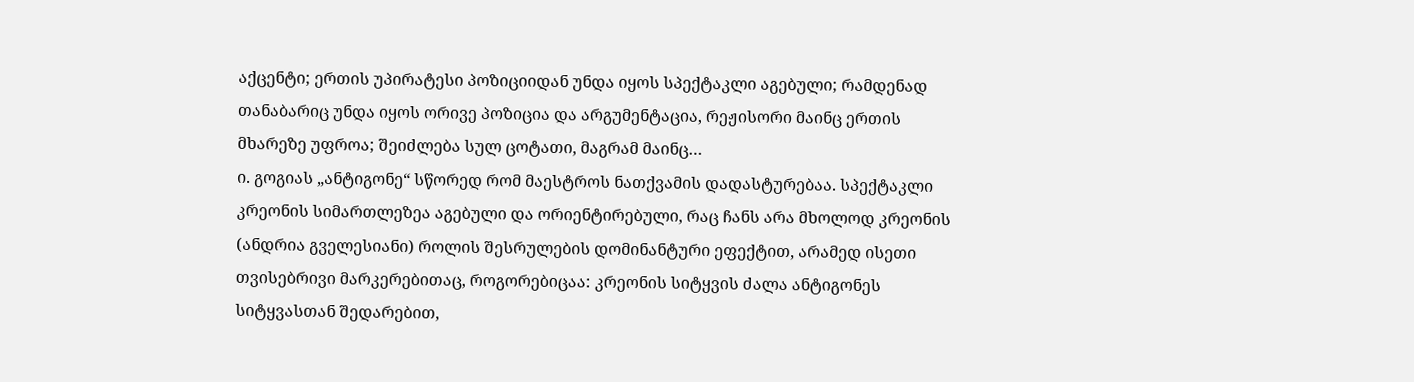აქცენტი; ერთის უპირატესი პოზიციიდან უნდა იყოს სპექტაკლი აგებული; რამდენად თანაბარიც უნდა იყოს ორივე პოზიცია და არგუმენტაცია, რეჟისორი მაინც ერთის მხარეზე უფროა; შეიძლება სულ ცოტათი, მაგრამ მაინც…
ი. გოგიას „ანტიგონე“ სწორედ რომ მაესტროს ნათქვამის დადასტურებაა. სპექტაკლი კრეონის სიმართლეზეა აგებული და ორიენტირებული, რაც ჩანს არა მხოლოდ კრეონის (ანდრია გველესიანი) როლის შესრულების დომინანტური ეფექტით, არამედ ისეთი თვისებრივი მარკერებითაც, როგორებიცაა: კრეონის სიტყვის ძალა ანტიგონეს სიტყვასთან შედარებით,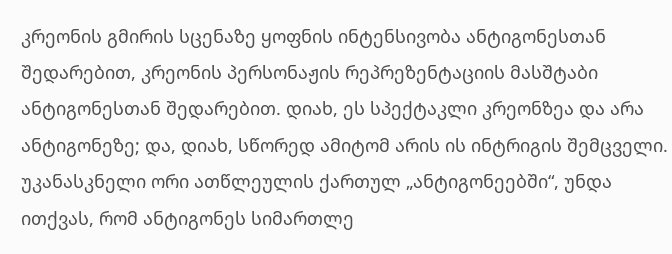კრეონის გმირის სცენაზე ყოფნის ინტენსივობა ანტიგონესთან შედარებით, კრეონის პერსონაჟის რეპრეზენტაციის მასშტაბი ანტიგონესთან შედარებით. დიახ, ეს სპექტაკლი კრეონზეა და არა ანტიგონეზე; და, დიახ, სწორედ ამიტომ არის ის ინტრიგის შემცველი.
უკანასკნელი ორი ათწლეულის ქართულ „ანტიგონეებში“, უნდა ითქვას, რომ ანტიგონეს სიმართლე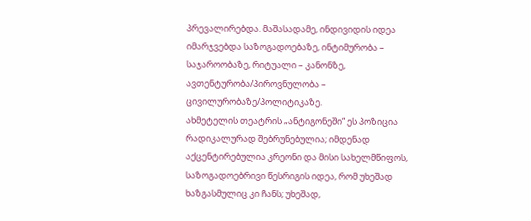პრევალირებდა. მაშასადამე, ინდივიდის იდეა იმარჯვებდა საზოგადოებაზე, ინტიმურობა – საჯაროობაზე, რიტუალი – კანონზე, ავთენტურობა/პიროვნულობა – ცივილურობაზე/პოლიტიკაზე.
ახმეტელის თეატრის „ანტიგონეში“ ეს პოზიცია რადიკალურად შებრუნებულია; იმდენად აქცენტირებულია კრეონი და მისი სახელმწიფოს, საზოგადოებრივი წესრიგის იდეა, რომ უხეშად ხაზგასმულიც კი ჩანს; უხეშად,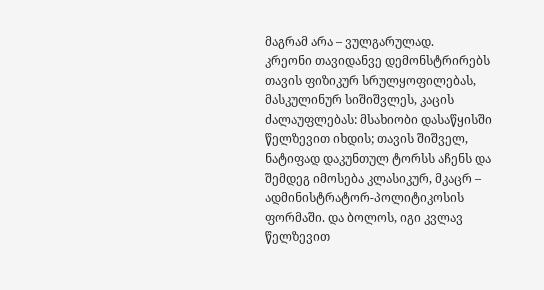მაგრამ არა – ვულგარულად.
კრეონი თავიდანვე დემონსტრირებს თავის ფიზიკურ სრულყოფილებას, მასკულინურ სიშიშვლეს, კაცის ძალაუფლებას: მსახიობი დასაწყისში წელზევით იხდის; თავის შიშველ, ნატიფად დაკუნთულ ტორსს აჩენს და შემდეგ იმოსება კლასიკურ, მკაცრ – ადმინისტრატორ-პოლიტიკოსის ფორმაში. და ბოლოს, იგი კვლავ წელზევით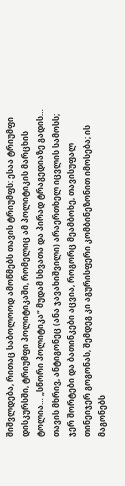შიშვლდება, რითაც საბოლოოდ ამოწმებს თავის ტრიუმფს: ესაა ტრიუმფი დისკურსში, ტრიუმფი პოლიტიკაში, რომელიც ამ პოლიტიკის მარცხის ტოლია… „სწორი პოლიტიკა“ მუდამ სხვათა და პირად ტრაგედიაზე გადის…
თავის მხრივ, ანტიგონეც (ანა ჯავახიშვილი) არაერთხელ იცვლის სამოსს; ჯერ შორტები და ბათინკები აცვია, როგორც მეამბოხე, თავისუფალ თინეიჯერ გოგონას, შემდეგ კი აგურისფერი კომბინეზონით იმოსება; ის მაგონებს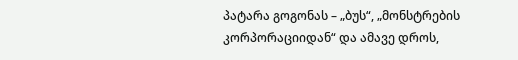პატარა გოგონას – „ბუს“, „მონსტრების კორპორაციიდან“ და ამავე დროს,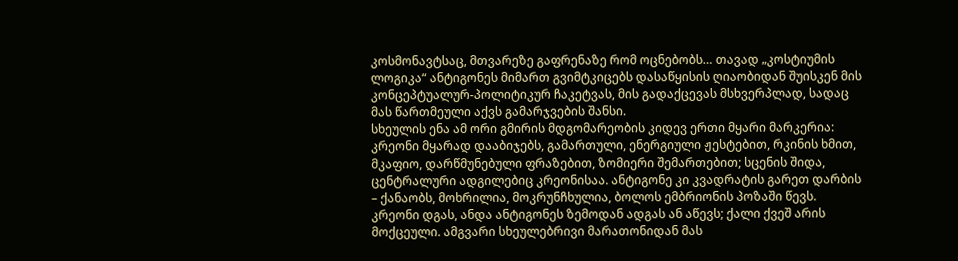კოსმონავტსაც, მთვარეზე გაფრენაზე რომ ოცნებობს… თავად „კოსტიუმის ლოგიკა“ ანტიგონეს მიმართ გვიმტკიცებს დასაწყისის ღიაობიდან შუისკენ მის კონცეპტუალურ-პოლიტიკურ ჩაკეტვას, მის გადაქცევას მსხვერპლად, სადაც მას წართმეული აქვს გამარჯვების შანსი.
სხეულის ენა ამ ორი გმირის მდგომარეობის კიდევ ერთი მყარი მარკერია: კრეონი მყარად დააბიჯებს, გამართული, ენერგიული ჟესტებით, რკინის ხმით, მკაფიო, დარწმუნებული ფრაზებით, ზომიერი შემართებით; სცენის შიდა, ცენტრალური ადგილებიც კრეონისაა. ანტიგონე კი კვადრატის გარეთ დარბის – ქანაობს, მოხრილია, მოკრუნჩხულია, ბოლოს ემბრიონის პოზაში წევს. კრეონი დგას, ანდა ანტიგონეს ზემოდან ადგას ან აწევს; ქალი ქვეშ არის მოქცეული. ამგვარი სხეულებრივი მარათონიდან მას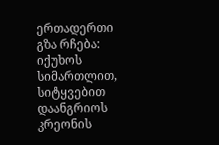ერთადერთი გზა რჩება: იქუხოს სიმართლით, სიტყვებით დაანგრიოს კრეონის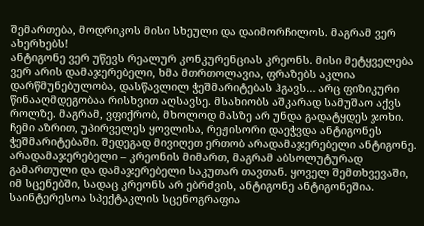შემართება, მოდრიკოს მისი სხეული და დაიმორჩილოს. მაგრამ ვერ ახერხებს!
ანტიგონე ვერ უწევს რეალურ კონკურენციას კრეონს. მისი მეტყველება ვერ არის დამაჯერებელი, ხმა მთრთოლავია, ფრაზებს აკლია დარწმუნებულობა, დასწავლილ ჭეშმარიტებას ჰგავს… არც ფიზიკური წინააღმდეგობაა რისხვით აღსავსე. მსახიობს აშკარად სამუშაო აქვს როლზე. მაგრამ, ვფიქრობ, მხოლოდ მასზე არ უნდა გადატყდეს ჯოხი. ჩემი აზრით, უპირველეს ყოვლისა, რეჟისორი დაეჭვდა ანტიგონეს ჭეშმარიტებაში. შედეგად მივიღეთ ერთობ არადამაჯერებელი ანტიგონე. არადამაჯერებელი – კრეონის მიმართ, მაგრამ აბსოლუტურად გამართული და დამაჯერებელი საკუთარ თავთან. ყოველ შემთხვევაში, იმ სცენებში, სადაც კრეონს არ ებრძვის, ანტიგონე ანტიგონეშია.
საინტერესოა სპექტაკლის სცენოგრაფია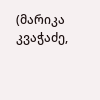(მარიკა კვაჭაძე,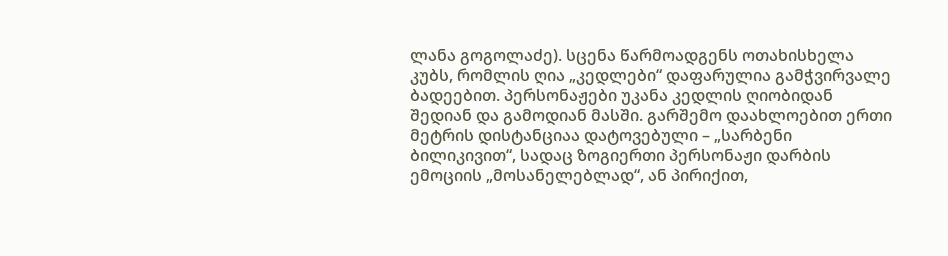ლანა გოგოლაძე). სცენა წარმოადგენს ოთახისხელა კუბს, რომლის ღია „კედლები“ დაფარულია გამჭვირვალე ბადეებით. პერსონაჟები უკანა კედლის ღიობიდან შედიან და გამოდიან მასში. გარშემო დაახლოებით ერთი მეტრის დისტანციაა დატოვებული – „სარბენი ბილიკივით“, სადაც ზოგიერთი პერსონაჟი დარბის ემოციის „მოსანელებლად“, ან პირიქით,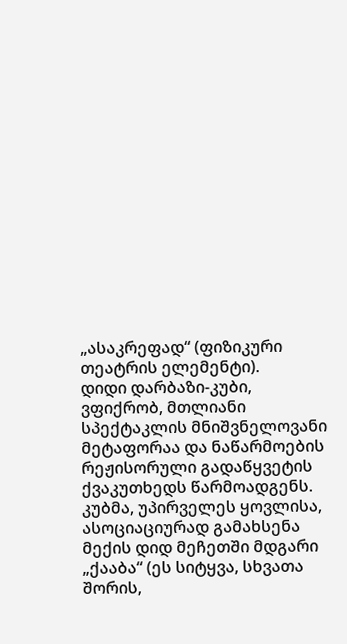„ასაკრეფად“ (ფიზიკური თეატრის ელემენტი).
დიდი დარბაზი-კუბი, ვფიქრობ, მთლიანი სპექტაკლის მნიშვნელოვანი მეტაფორაა და ნაწარმოების რეჟისორული გადაწყვეტის ქვაკუთხედს წარმოადგენს. კუბმა, უპირველეს ყოვლისა, ასოციაციურად გამახსენა მექის დიდ მეჩეთში მდგარი „ქააბა“ (ეს სიტყვა, სხვათა შორის,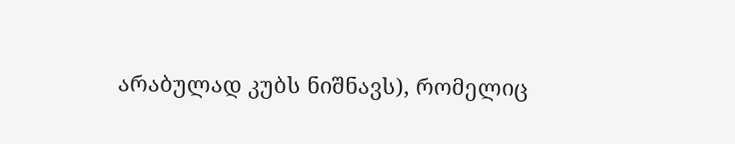არაბულად კუბს ნიშნავს), რომელიც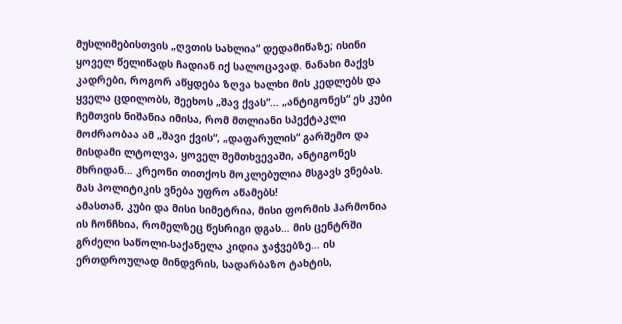მუსლიმებისთვის „ღვთის სახლია“ დედამიწაზე; ისინი ყოველ წელიწადს ჩადიან იქ სალოცავად. ნანახი მაქვს კადრები, როგორ აწყდება ზღვა ხალხი მის კედლებს და ყველა ცდილობს, შეეხოს „შავ ქვას“… „ანტიგონეს“ ეს კუბი ჩემთვის ნიშანია იმისა, რომ მთლიანი სპექტაკლი მოძრაობაა ამ „შავი ქვის“, „დაფარულის“ გარშემო და მისდამი ლტოლვა, ყოველ შემთხვევაში, ანტიგონეს მხრიდან… კრეონი თითქოს მოკლებულია მსგავს ვნებას. მას პოლიტიკის ვნება უფრო აწამებს!
ამასთან, კუბი და მისი სიმეტრია, მისი ფორმის ჰარმონია ის ჩონჩხია, რომელზეც წესრიგი დგას… მის ცენტრში გრძელი საწოლი-საქანელა კიდია ჯაჭვებზე… ის ერთდროულად მინდვრის, სადარბაზო ტახტის,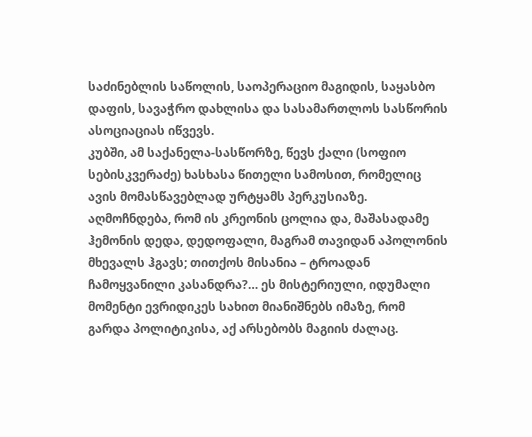საძინებლის საწოლის, საოპერაციო მაგიდის, საყასბო დაფის, სავაჭრო დახლისა და სასამართლოს სასწორის ასოციაციას იწვევს.
კუბში, ამ საქანელა-სასწორზე, წევს ქალი (სოფიო სებისკვერაძე) ხასხასა წითელი სამოსით, რომელიც ავის მომასწავებლად ურტყამს პერკუსიაზე. აღმოჩნდება, რომ ის კრეონის ცოლია და, მაშასადამე ჰემონის დედა, დედოფალი, მაგრამ თავიდან აპოლონის მხევალს ჰგავს; თითქოს მისანია – ტროადან ჩამოყვანილი კასანდრა?… ეს მისტერიული, იდუმალი მომენტი ევრიდიკეს სახით მიანიშნებს იმაზე, რომ გარდა პოლიტიკისა, აქ არსებობს მაგიის ძალაც.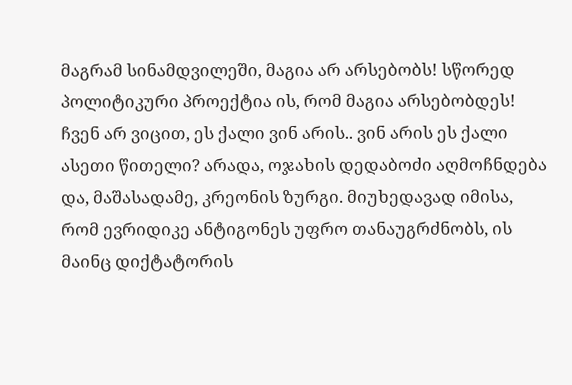მაგრამ სინამდვილეში, მაგია არ არსებობს! სწორედ პოლიტიკური პროექტია ის, რომ მაგია არსებობდეს!
ჩვენ არ ვიცით, ეს ქალი ვინ არის.. ვინ არის ეს ქალი ასეთი წითელი? არადა, ოჯახის დედაბოძი აღმოჩნდება და, მაშასადამე, კრეონის ზურგი. მიუხედავად იმისა, რომ ევრიდიკე ანტიგონეს უფრო თანაუგრძნობს, ის მაინც დიქტატორის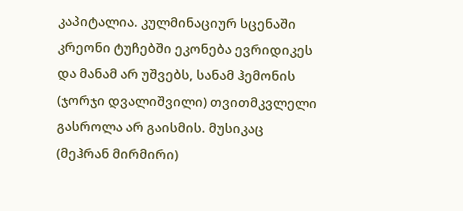კაპიტალია. კულმინაციურ სცენაში კრეონი ტუჩებში ეკონება ევრიდიკეს და მანამ არ უშვებს, სანამ ჰემონის (ჯორჯი დვალიშვილი) თვითმკვლელი გასროლა არ გაისმის. მუსიკაც (მეჰრან მირმირი)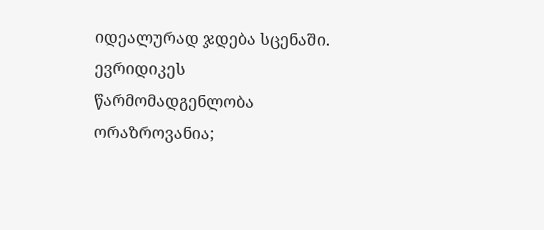იდეალურად ჯდება სცენაში.
ევრიდიკეს წარმომადგენლობა ორაზროვანია;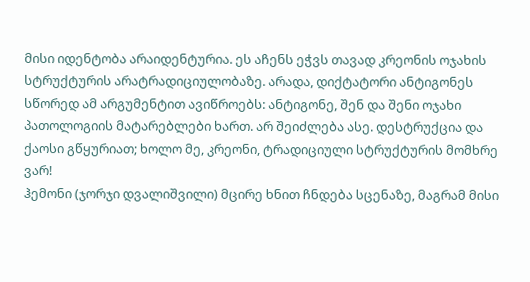მისი იდენტობა არაიდენტურია. ეს აჩენს ეჭვს თავად კრეონის ოჯახის სტრუქტურის არატრადიციულობაზე. არადა, დიქტატორი ანტიგონეს სწორედ ამ არგუმენტით ავიწროებს: ანტიგონე, შენ და შენი ოჯახი პათოლოგიის მატარებლები ხართ. არ შეიძლება ასე. დესტრუქცია და ქაოსი გწყურიათ; ხოლო მე, კრეონი, ტრადიციული სტრუქტურის მომხრე ვარ!
ჰემონი (ჯორჯი დვალიშვილი) მცირე ხნით ჩნდება სცენაზე, მაგრამ მისი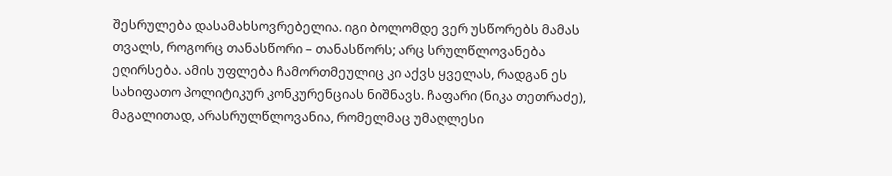შესრულება დასამახსოვრებელია. იგი ბოლომდე ვერ უსწორებს მამას თვალს, როგორც თანასწორი – თანასწორს; არც სრულწლოვანება ეღირსება. ამის უფლება ჩამორთმეულიც კი აქვს ყველას, რადგან ეს სახიფათო პოლიტიკურ კონკურენციას ნიშნავს. ჩაფარი (ნიკა თეთრაძე), მაგალითად, არასრულწლოვანია, რომელმაც უმაღლესი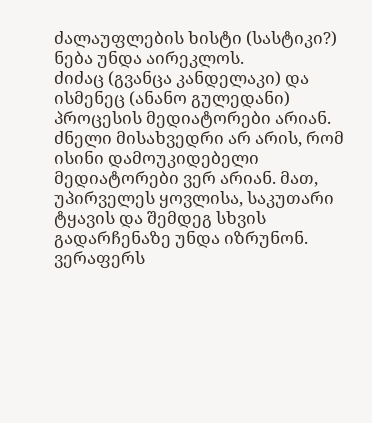ძალაუფლების ხისტი (სასტიკი?) ნება უნდა აირეკლოს.
ძიძაც (გვანცა კანდელაკი) და ისმენეც (ანანო გულედანი) პროცესის მედიატორები არიან. ძნელი მისახვედრი არ არის, რომ ისინი დამოუკიდებელი მედიატორები ვერ არიან. მათ, უპირველეს ყოვლისა, საკუთარი ტყავის და შემდეგ სხვის გადარჩენაზე უნდა იზრუნონ. ვერაფერს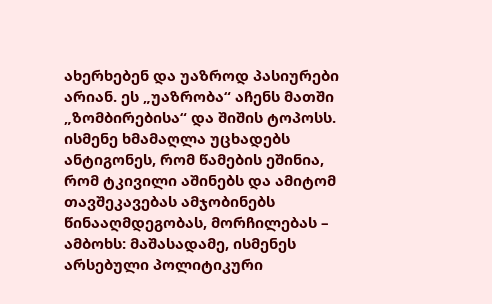ახერხებენ და უაზროდ პასიურები არიან. ეს „უაზრობა“ აჩენს მათში „ზომბირებისა“ და შიშის ტოპოსს. ისმენე ხმამაღლა უცხადებს ანტიგონეს, რომ წამების ეშინია, რომ ტკივილი აშინებს და ამიტომ თავშეკავებას ამჯობინებს წინააღმდეგობას, მორჩილებას – ამბოხს: მაშასადამე, ისმენეს არსებული პოლიტიკური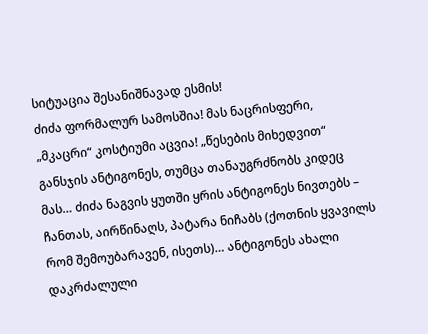სიტუაცია შესანიშნავად ესმის!
ძიძა ფორმალურ სამოსშია! მას ნაცრისფერი, „მკაცრი“ კოსტიუმი აცვია! „წესების მიხედვით“ განსჯის ანტიგონეს, თუმცა თანაუგრძნობს კიდეც მას… ძიძა ნაგვის ყუთში ყრის ანტიგონეს ნივთებს – ჩანთას, აირწინაღს, პატარა ნიჩაბს (ქოთნის ყვავილს რომ შემოუბარავენ, ისეთს)… ანტიგონეს ახალი დაკრძალული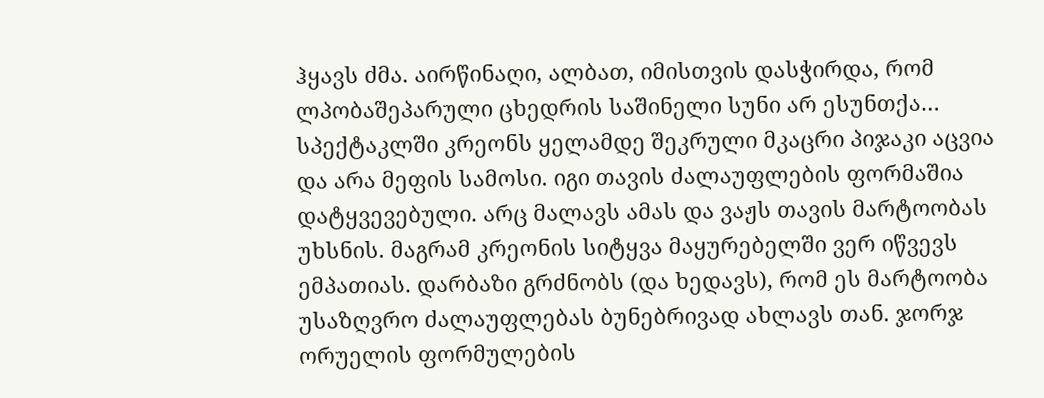ჰყავს ძმა. აირწინაღი, ალბათ, იმისთვის დასჭირდა, რომ ლპობაშეპარული ცხედრის საშინელი სუნი არ ესუნთქა…
სპექტაკლში კრეონს ყელამდე შეკრული მკაცრი პიჯაკი აცვია და არა მეფის სამოსი. იგი თავის ძალაუფლების ფორმაშია დატყვევებული. არც მალავს ამას და ვაჟს თავის მარტოობას უხსნის. მაგრამ კრეონის სიტყვა მაყურებელში ვერ იწვევს ემპათიას. დარბაზი გრძნობს (და ხედავს), რომ ეს მარტოობა უსაზღვრო ძალაუფლებას ბუნებრივად ახლავს თან. ჯორჯ ორუელის ფორმულების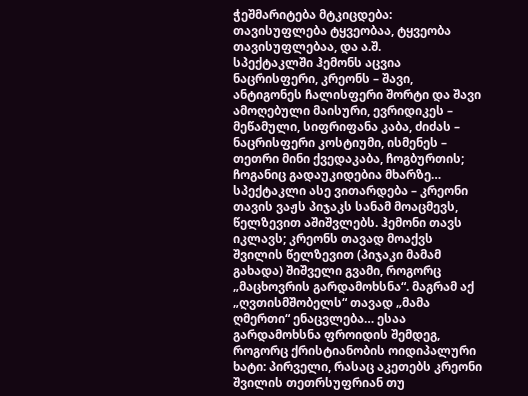ჭეშმარიტება მტკიცდება: თავისუფლება ტყვეობაა, ტყვეობა თავისუფლებაა, და ა.შ.
სპექტაკლში ჰემონს აცვია ნაცრისფერი, კრეონს – შავი, ანტიგონეს ჩალისფერი შორტი და შავი ამოღებული მაისური, ევრიდიკეს – მეწამული, სიფრიფანა კაბა, ძიძას – ნაცრისფერი კოსტიუმი, ისმენეს – თეთრი მინი ქვედაკაბა, ჩოგბურთის; ჩოგანიც გადაუკიდებია მხარზე…
სპექტაკლი ასე ვითარდება – კრეონი თავის ვაჟს პიჯაკს სანამ მოაცმევს, წელზევით აშიშვლებს. ჰემონი თავს იკლავს; კრეონს თავად მოაქვს შვილის წელზევით (პიჯაკი მამამ გახადა) შიშველი გვამი, როგორც „მაცხოვრის გარდამოხსნა“. მაგრამ აქ „ღვთისმშობელს“ თავად „მამა ღმერთი“ ენაცვლება… ესაა გარდამოხსნა ფროიდის შემდეგ, როგორც ქრისტიანობის ოიდიპალური ხატი: პირველი, რასაც აკეთებს კრეონი შვილის თეთრსუფრიან თუ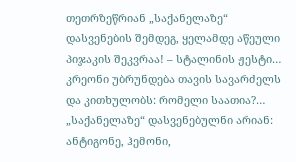თეთრზეწრიან „საქანელაზე“ დასვენების შემდეგ, ყელამდე აწეული პიჯაკის შეკვრაა! – სტალინის ჟესტი… კრეონი უბრუნდება თავის სავარძელს და კითხულობს: რომელი საათია?…
„საქანელაზე“ დასვენებულნი არიან: ანტიგონე, ჰემონი,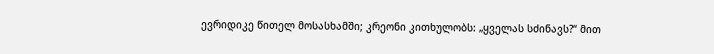ევრიდიკე წითელ მოსასხამში; კრეონი კითხულობს: „ყველას სძინავს?“ მით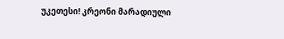უკეთესი! კრეონი მარადიული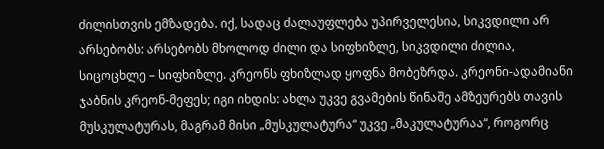ძილისთვის ემზადება. იქ, სადაც ძალაუფლება უპირველესია, სიკვდილი არ არსებობს: არსებობს მხოლოდ ძილი და სიფხიზლე, სიკვდილი ძილია, სიცოცხლე – სიფხიზლე. კრეონს ფხიზლად ყოფნა მობეზრდა. კრეონი-ადამიანი ჯაბნის კრეონ-მეფეს; იგი იხდის: ახლა უკვე გვამების წინაშე ამზეურებს თავის მუსკულატურას, მაგრამ მისი „მუსკულატურა“ უკვე „მაკულატურაა“, როგორც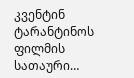კვენტინ ტარანტინოს ფილმის სათაური…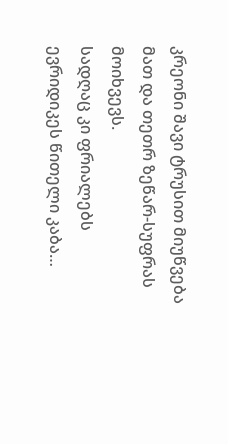კრეონი შავი ტრუსით მიუწვება მათ და თეთრ ზეწარ-სუფრას მოიხვევს.
სადღაც კი ფრიალებს ევრიდიკეს წითელი კაბა…